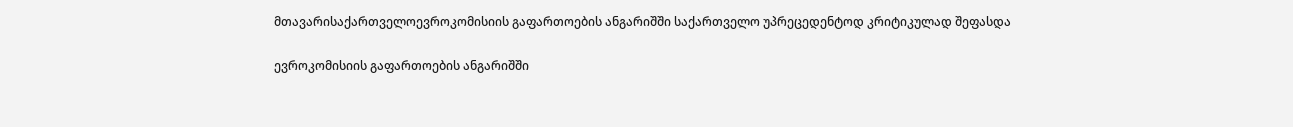მთავარისაქართველოევროკომისიის გაფართოების ანგარიშში საქართველო უპრეცედენტოდ კრიტიკულად შეფასდა

ევროკომისიის გაფართოების ანგარიშში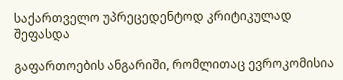საქართველო უპრეცედენტოდ კრიტიკულად შეფასდა

გაფართოების ანგარიში, რომლითაც ევროკომისია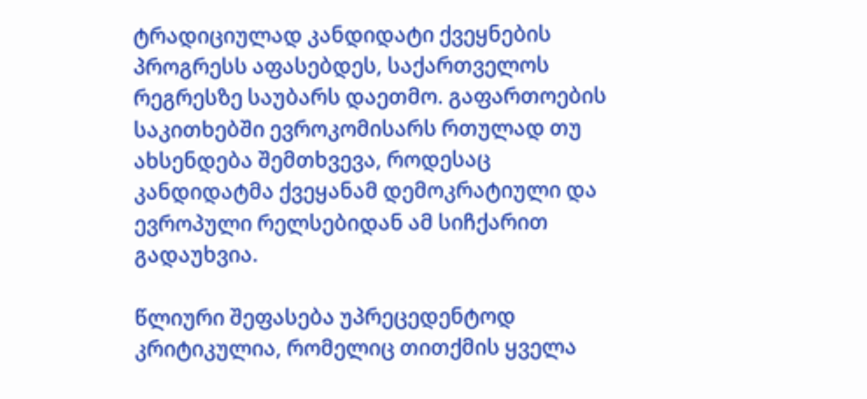ტრადიციულად კანდიდატი ქვეყნების პროგრესს აფასებდეს, საქართველოს რეგრესზე საუბარს დაეთმო. გაფართოების საკითხებში ევროკომისარს რთულად თუ ახსენდება შემთხვევა, როდესაც კანდიდატმა ქვეყანამ დემოკრატიული და ევროპული რელსებიდან ამ სიჩქარით გადაუხვია.

წლიური შეფასება უპრეცედენტოდ კრიტიკულია, რომელიც თითქმის ყველა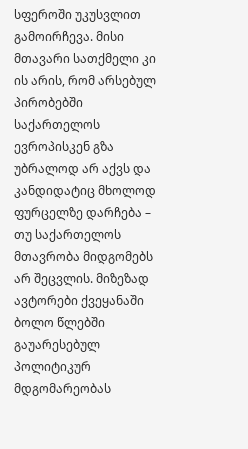სფეროში უკუსვლით გამოირჩევა. მისი მთავარი სათქმელი კი ის არის, რომ არსებულ პირობებში საქართელოს ევროპისკენ გზა უბრალოდ არ აქვს და კანდიდატიც მხოლოდ ფურცელზე დარჩება – თუ საქართელოს მთავრობა მიდგომებს არ შეცვლის. მიზეზად ავტორები ქვეყანაში ბოლო წლებში გაუარესებულ პოლიტიკურ მდგომარეობას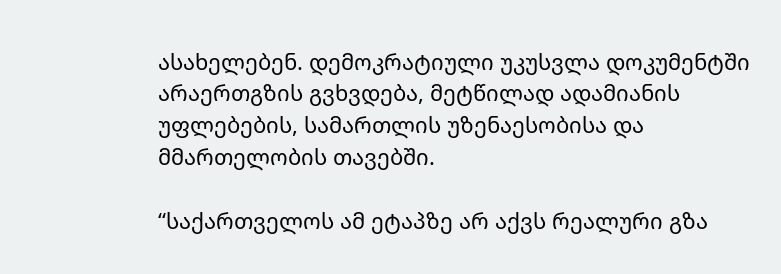ასახელებენ. დემოკრატიული უკუსვლა დოკუმენტში არაერთგზის გვხვდება, მეტწილად ადამიანის უფლებების, სამართლის უზენაესობისა და მმართელობის თავებში.

“საქართველოს ამ ეტაპზე არ აქვს რეალური გზა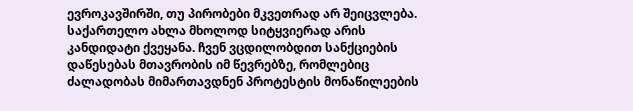ევროკავშირში, თუ პირობები მკვეთრად არ შეიცვლება. საქართელო ახლა მხოლოდ სიტყვიერად არის კანდიდატი ქვეყანა. ჩვენ ვცდილობდით სანქციების დაწესებას მთავრობის იმ წევრებზე, რომლებიც ძალადობას მიმართავდნენ პროტესტის მონაწილეების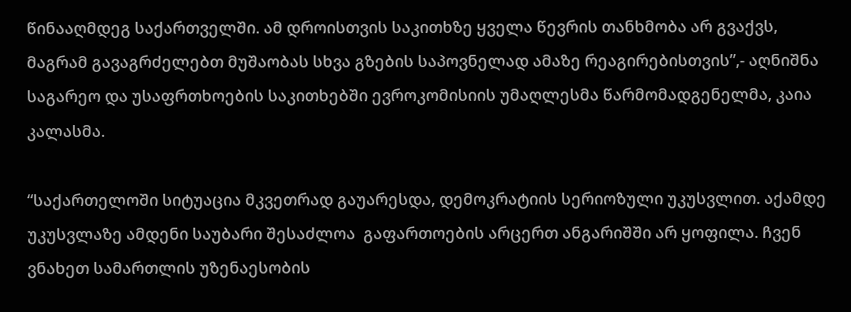წინააღმდეგ საქართველში. ამ დროისთვის საკითხზე ყველა წევრის თანხმობა არ გვაქვს, მაგრამ გავაგრძელებთ მუშაობას სხვა გზების საპოვნელად ამაზე რეაგირებისთვის”,- აღნიშნა საგარეო და უსაფრთხოების საკითხებში ევროკომისიის უმაღლესმა წარმომადგენელმა, კაია კალასმა.

“საქართელოში სიტუაცია მკვეთრად გაუარესდა, დემოკრატიის სერიოზული უკუსვლით. აქამდე  უკუსვლაზე ამდენი საუბარი შესაძლოა  გაფართოების არცერთ ანგარიშში არ ყოფილა. ჩვენ ვნახეთ სამართლის უზენაესობის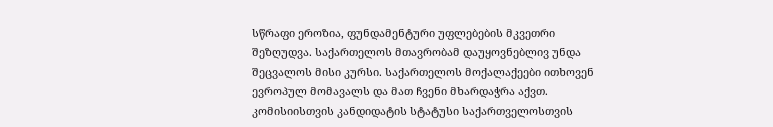სწრაფი ეროზია, ფუნდამენტური უფლებების მკვეთრი შეზღუდვა. საქართელოს მთავრობამ დაუყოვნებლივ უნდა შეცვალოს მისი კურსი. საქართელოს მოქალაქეები ითხოვენ ევროპულ მომავალს და მათ ჩვენი მხარდაჭრა აქვთ. კომისიისთვის კანდიდატის სტატუსი საქართველოსთვის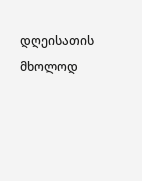დღეისათის მხოლოდ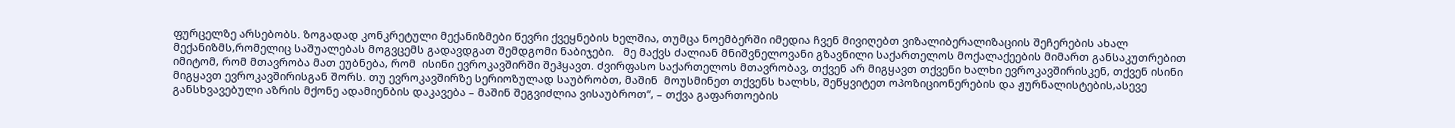ფურცელზე არსებობს. ზოგადად კონკრეტული მექანიზმები წევრი ქვეყნების ხელშია, თუმცა ნოემბერში იმედია ჩვენ მივიღებთ ვიზალიბერალიზაციის შეჩერების ახალ მექანიზმს,რომელიც საშუალებას მოგვცემს გადავდგათ შემდგომი ნაბიჯები.   მე მაქვს ძალიან მნიშვნელოვანი გზავნილი საქართელოს მოქალაქეების მიმართ განსაკუთრებით იმიტომ, რომ მთავრობა მათ ეუბნება, რომ  ისინი ევროკავშირში შეჰყავთ. ძვირფასო საქართელოს მთავრობავ, თქვენ არ მიგყავთ თქვენი ხალხი ევროკავშირისკენ, თქვენ ისინი მიგყავთ ევროკავშირისგან შორს. თუ ევროკავშირზე სერიოზულად საუბრობთ, მაშინ  მოუსმინეთ თქვენს ხალხს, შეწყვიტეთ ოპოზიციონერების და ჟურნალისტების,ასევე განსხვავებული აზრის მქონე ადამიენბის დაკავება – მაშინ შეგვიძლია ვისაუბროთ“, – თქვა გაფართოების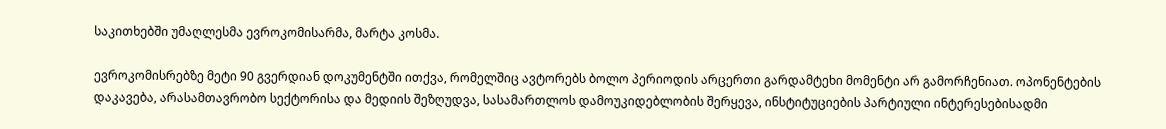საკითხებში უმაღლესმა ევროკომისარმა, მარტა კოსმა.

ევროკომისრებზე მეტი 90 გვერდიან დოკუმენტში ითქვა, რომელშიც ავტორებს ბოლო პერიოდის არცერთი გარდამტეხი მომენტი არ გამორჩენიათ. ოპონენტების დაკავება, არასამთავრობო სექტორისა და მედიის შეზღუდვა, სასამართლოს დამოუკიდებლობის შერყევა, ინსტიტუციების პარტიული ინტერესებისადმი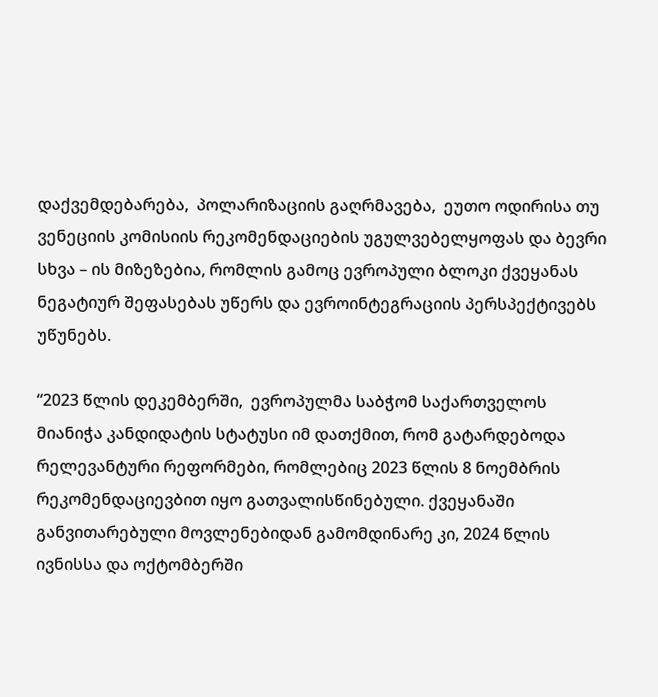დაქვემდებარება,  პოლარიზაციის გაღრმავება,  ეუთო ოდირისა თუ ვენეციის კომისიის რეკომენდაციების უგულვებელყოფას და ბევრი სხვა – ის მიზეზებია, რომლის გამოც ევროპული ბლოკი ქვეყანას ნეგატიურ შეფასებას უწერს და ევროინტეგრაციის პერსპექტივებს უწუნებს.

“2023 წლის დეკემბერში,  ევროპულმა საბჭომ საქართველოს მიანიჭა კანდიდატის სტატუსი იმ დათქმით, რომ გატარდებოდა რელევანტური რეფორმები, რომლებიც 2023 წლის 8 ნოემბრის რეკომენდაციევბით იყო გათვალისწინებული. ქვეყანაში განვითარებული მოვლენებიდან გამომდინარე კი, 2024 წლის ივნისსა და ოქტომბერში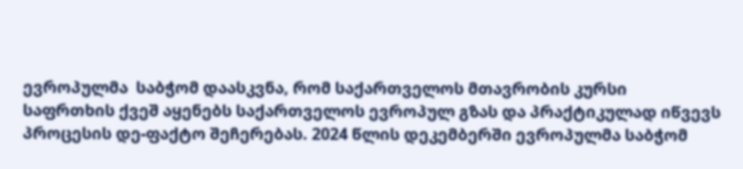ევროპულმა  საბჭომ დაასკვნა, რომ საქართველოს მთავრობის კურსი საფრთხის ქვეშ აყენებს საქართველოს ევროპულ გზას და პრაქტიკულად იწვევს პროცესის დე-ფაქტო შეჩერებას. 2024 წლის დეკემბერში ევროპულმა საბჭომ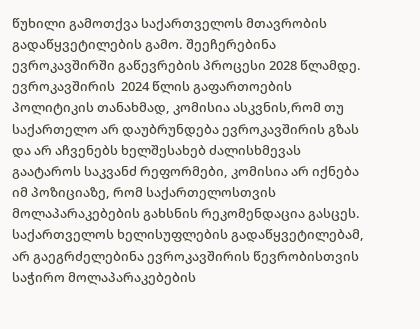წუხილი გამოთქვა საქართველოს მთავრობის გადაწყვეტილების გამო. შეეჩერებინა ევროკავშირში გაწევრების პროცესი 2028 წლამდე. ევროკავშირის  2024 წლის გაფართოების პოლიტიკის თანახმად, კომისია ასკვნის,რომ თუ საქართელო არ დაუბრუნდება ევროკავშირის გზას და არ აჩვენებს ხელშესახებ ძალისხმევას გაატაროს საკვანძ რეფორმები, კომისია არ იქნება იმ პოზიციაზე, რომ საქართელოსთვის მოლაპარაკებების გახსნის რეკომენდაცია გასცეს. საქართველოს ხელისუფლების გადაწყვეტილებამ, არ გაეგრძელებინა ევროკავშირის წევრობისთვის საჭირო მოლაპარაკებების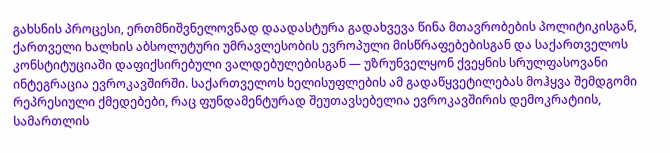გახსნის პროცესი, ერთმნიშვნელოვნად დაადასტურა გადახვევა წინა მთავრობების პოლიტიკისგან, ქართველი ხალხის აბსოლუტური უმრავლესობის ევროპული მისწრაფებებისგან და საქართველოს კონსტიტუციაში დაფიქსირებული ვალდებულებისგან — უზრუნველყონ ქვეყნის სრულფასოვანი ინტეგრაცია ევროკავშირში. საქართველოს ხელისუფლების ამ გადაწყვეტილებას მოჰყვა შემდგომი რეპრესიული ქმედებები, რაც ფუნდამენტურად შეუთავსებელია ევროკავშირის დემოკრატიის, სამართლის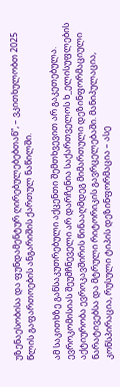უზენაესობისა და ფუნდამენტურ ღირებულებებთან”, – ვკითხულობთ 2025 წლის გაფართოების ანგარიშის ქართულ ნაწილში.

ამ საკითხზე განსაკუთრებული აქცენთი შემთხვევით არ გაკეთებულა. ევროკომისიას შეუმჩნეველი არ დარჩენია საქართველოს ხ_ელისუფლების აქტიურობა ევროკავშირის წინააღმდეგ მიმართული დეზინფორმაციული ნარატივებსა და მტრული რიტორიკის გავრცელებაში. მანიპულაცია, კონსპირაცია, რუსული ტიპის დეზინფორმაცია – ასე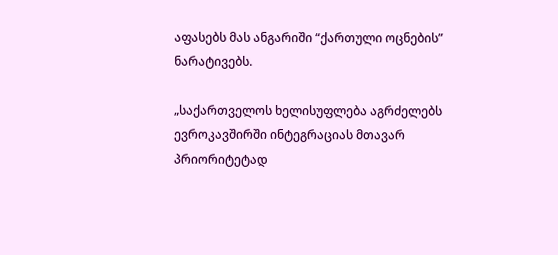აფასებს მას ანგარიში “ქართული ოცნების” ნარატივებს.

„საქართველოს ხელისუფლება აგრძელებს ევროკავშირში ინტეგრაციას მთავარ პრიორიტეტად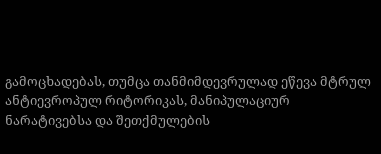გამოცხადებას, თუმცა თანმიმდევრულად ეწევა მტრულ ანტიევროპულ რიტორიკას, მანიპულაციურ ნარატივებსა და შეთქმულების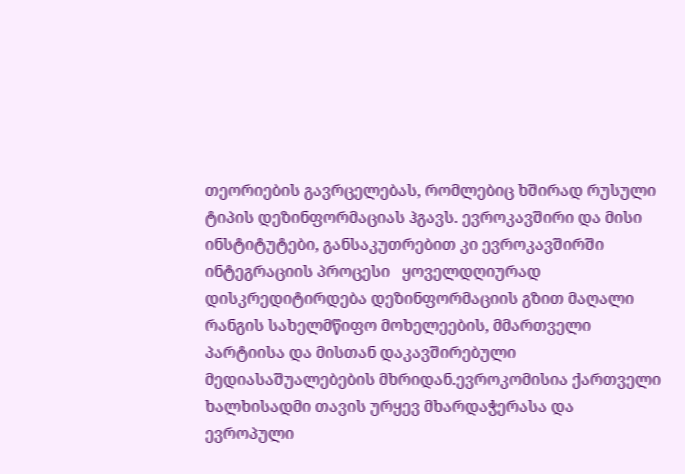თეორიების გავრცელებას, რომლებიც ხშირად რუსული ტიპის დეზინფორმაციას ჰგავს. ევროკავშირი და მისი ინსტიტუტები, განსაკუთრებით კი ევროკავშირში ინტეგრაციის პროცესი   ყოველდღიურად დისკრედიტირდება დეზინფორმაციის გზით მაღალი რანგის სახელმწიფო მოხელეების, მმართველი პარტიისა და მისთან დაკავშირებული მედიასაშუალებების მხრიდან.ევროკომისია ქართველი ხალხისადმი თავის ურყევ მხარდაჭერასა და ევროპული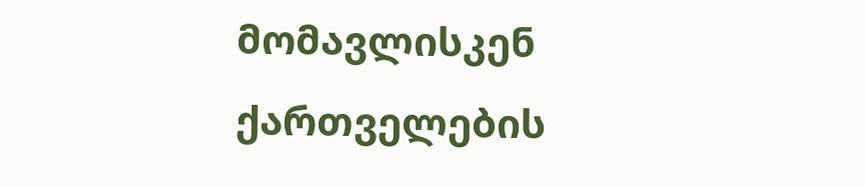მომავლისკენ ქართველების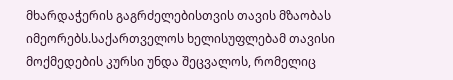მხარდაჭერის გაგრძელებისთვის თავის მზაობას იმეორებს.საქართველოს ხელისუფლებამ თავისი მოქმედების კურსი უნდა შეცვალოს, რომელიც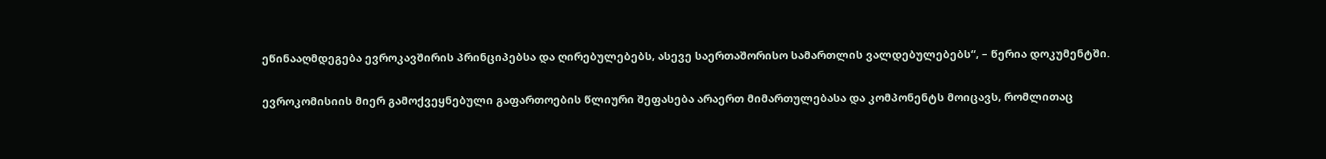ეწინააღმდეგება ევროკავშირის პრინციპებსა და ღირებულებებს, ასევე საერთაშორისო სამართლის ვალდებულებებს“, – წერია დოკუმენტში.

ევროკომისიის მიერ გამოქვეყნებული გაფართოების წლიური შეფასება არაერთ მიმართულებასა და კომპონენტს მოიცავს, რომლითაც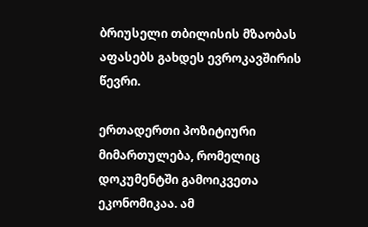ბრიუსელი თბილისის მზაობას აფასებს გახდეს ევროკავშირის წევრი.

ერთადერთი პოზიტიური მიმართულება, რომელიც დოკუმენტში გამოიკვეთა ეკონომიკაა. ამ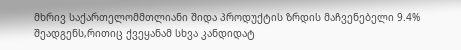მხრივ საქართელომმთლიანი შიდა პროდუქტის ზრდის მაჩვენებელი 9.4% შეადგენს,რითიც ქვეყანამ სხვა კანდიდატ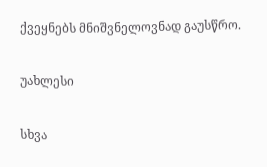ქვეყნებს მნიშვნელოვნად გაუსწრო.

უახლესი

სხვა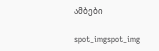ამბები

spot_imgspot_img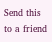Send this to a friend